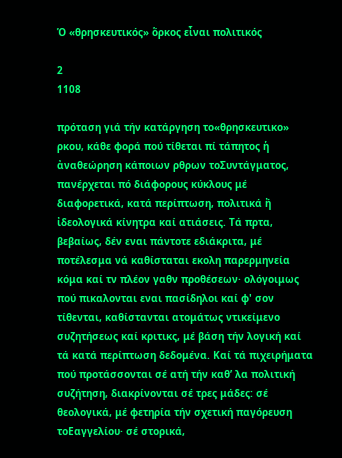Ὁ «θρησκευτικός» ὅρκος εἶναι πολιτικός

2
1108

πρόταση γιά τήν κατάργηση το«θρησκευτικο» ρκου, κάθε φορά πού τίθεται πί τάπητος ἡ ἀναθεώρηση κάποιων ρθρων τοΣυντάγματος, πανέρχεται πό διάφορους κύκλους μέ διαφορετικά, κατά περίπτωση, πολιτικά ἤ ἰδεολογικά κίνητρα καί ατιάσεις. Τά πρτα, βεβαίως, δέν εναι πάντοτε εδιάκριτα, μέ ποτέλεσμα νά καθίσταται εκολη παρερμηνεία κόμα καί τν πλέον γαθν προθέσεων· ολόγοιμως πού πικαλονται εναι πασίδηλοι καί φ' σον τίθενται, καθίστανται ατομάτως ντικείμενο συζητήσεως καί κριτικς, μέ βάση τήν λογική καί τά κατά περίπτωση δεδομένα. Καί τά πιχειρήματα πού προτάσσονται σέ ατή τήν καθ’ λα πολιτική συζήτηση, διακρίνονται σέ τρες μάδες: σέ θεολογικά, μέ φετηρία τήν σχετική παγόρευση τοΕαγγελίου· σέ στορικά,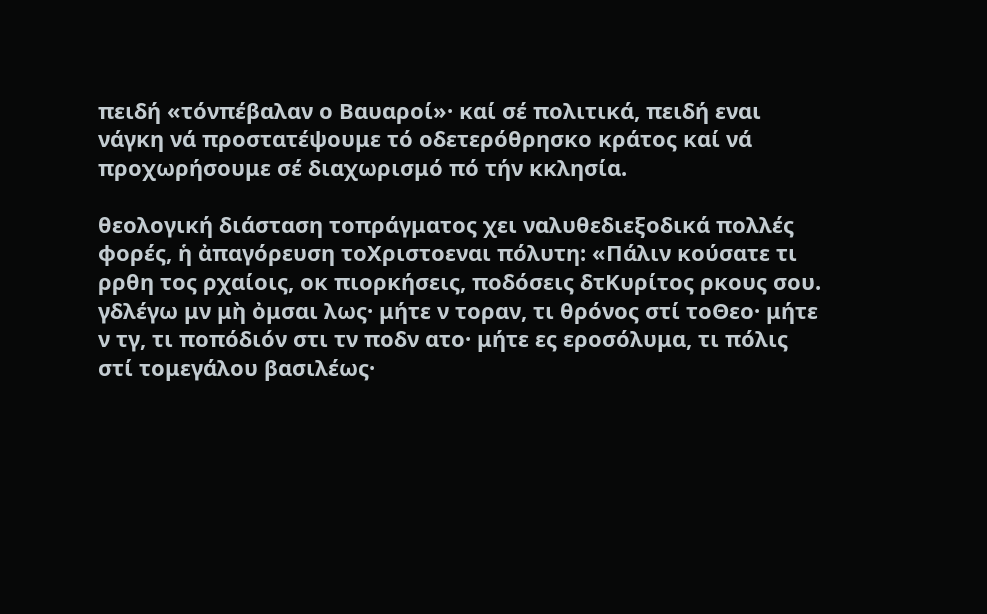πειδή «τόνπέβαλαν ο Βαυαροί»· καί σέ πολιτικά, πειδή εναι νάγκη νά προστατέψουμε τό οδετερόθρησκο κράτος καί νά προχωρήσουμε σέ διαχωρισμό πό τήν κκλησία.

θεολογική διάσταση τοπράγματος χει ναλυθεδιεξοδικά πολλές φορές, ἡ ἀπαγόρευση τοΧριστοεναι πόλυτη: «Πάλιν κούσατε τι ρρθη τος ρχαίοις, οκ πιορκήσεις, ποδόσεις δτΚυρίτος ρκους σου. γδλέγω μν μὴ ὀμσαι λως· μήτε ν τοραν, τι θρόνος στί τοΘεο· μήτε ν τγ, τι ποπόδιόν στι τν ποδν ατο· μήτε ες εροσόλυμα, τι πόλις στί τομεγάλου βασιλέως·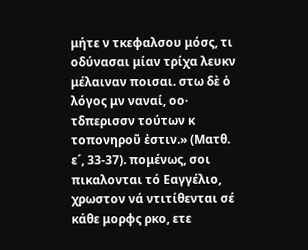μήτε ν τκεφαλσου μόσς, τι οδύνασαι μίαν τρίχα λευκν μέλαιναν ποισαι. στω δὲ ὁ λόγος μν ναναί, οο· τδπερισσν τούτων κ τοπονηροῦ ἐστιν.» (Ματθ. ε´, 33-37). πομένως, σοι πικαλονται τό Εαγγέλιο, χρωστον νά ντιτίθενται σέ κάθε μορφς ρκο, ετε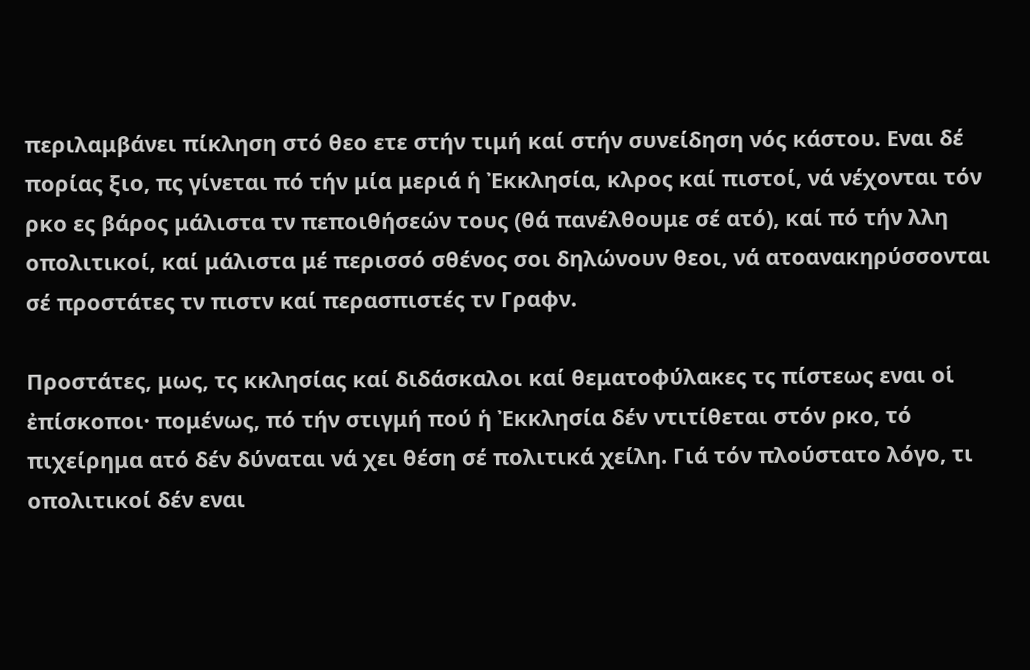περιλαμβάνει πίκληση στό θεο ετε στήν τιμή καί στήν συνείδηση νός κάστου. Εναι δέ πορίας ξιο, πς γίνεται πό τήν μία μεριά ἡ Ἐκκλησία, κλρος καί πιστοί, νά νέχονται τόν ρκο ες βάρος μάλιστα τν πεποιθήσεών τους (θά πανέλθουμε σέ ατό), καί πό τήν λλη οπολιτικοί, καί μάλιστα μέ περισσό σθένος σοι δηλώνουν θεοι, νά ατοανακηρύσσονται σέ προστάτες τν πιστν καί περασπιστές τν Γραφν.

Προστάτες, μως, τς κκλησίας καί διδάσκαλοι καί θεματοφύλακες τς πίστεως εναι οἱ ἐπίσκοποι· πομένως, πό τήν στιγμή πού ἡ Ἐκκλησία δέν ντιτίθεται στόν ρκο, τό πιχείρημα ατό δέν δύναται νά χει θέση σέ πολιτικά χείλη. Γιά τόν πλούστατο λόγο, τι οπολιτικοί δέν εναι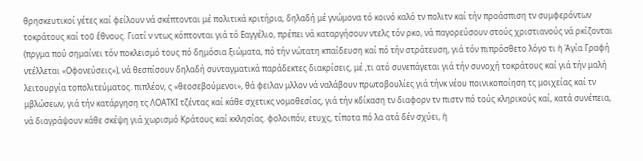θρησκευτικοί γέτες καί φείλουν νά σκέπτονται μέ πολιτικά κριτήρια, δηλαδή μέ γνώμονα τό κοινό καλό τν πολιτν καί τήν προάσπιση τν συμφερόντων τοκράτους καί τοῦ ἔθνους. Γιατί ν ντως κόπτονται γιά τό Εαγγέλιο, πρέπει νά καταργήσουν ντελς τόν ρκο, νά παγορεύσουν στούς χριστιανούς νά ρκίζονται (πργμα πού σημαίνει τόν ποκλεισμό τους πό δημόσια ξιώματα, πό τήν νώτατη κπαίδευση καί πό τήν στράτευση, γιά τόν πιπρόσθετο λόγο τι ἡ Ἁγία Γραφή ντέλλεται «Οφονεύσεις»), νά θεσπίσουν δηλαδή συνταγματικά παράδεκτες διακρίσεις, μέ ,τι ατό συνεπάγεται γιά τήν συνοχή τοκράτους καί γιά τήν μαλή λειτουργία τοπολιτεύματος. πιπλέον, ς «θεοσεβούμενοι», θά φειλαν μλλον νά ναλάβουν πρωτοβουλίες γιά τήνκ νέου ποινικοποίηση τς μοιχείας καί τν μβλώσεων, γιά τήν κατάργηση τς ΛΟΑΤΚΙ τζέντας καί κάθε σχετικς νομοθεσίας, γιά τήν κδίκαση τν διαφορν τν πιστν πό τούς κληρικούς καί, κατά συνέπεια, νά διαγράψουν κάθε σκέψη γιά χωρισμό Κράτους καί κκλησίας. φολοιπόν, ετυχς, τίποτα πό λα ατά δέν σχύει, ἡ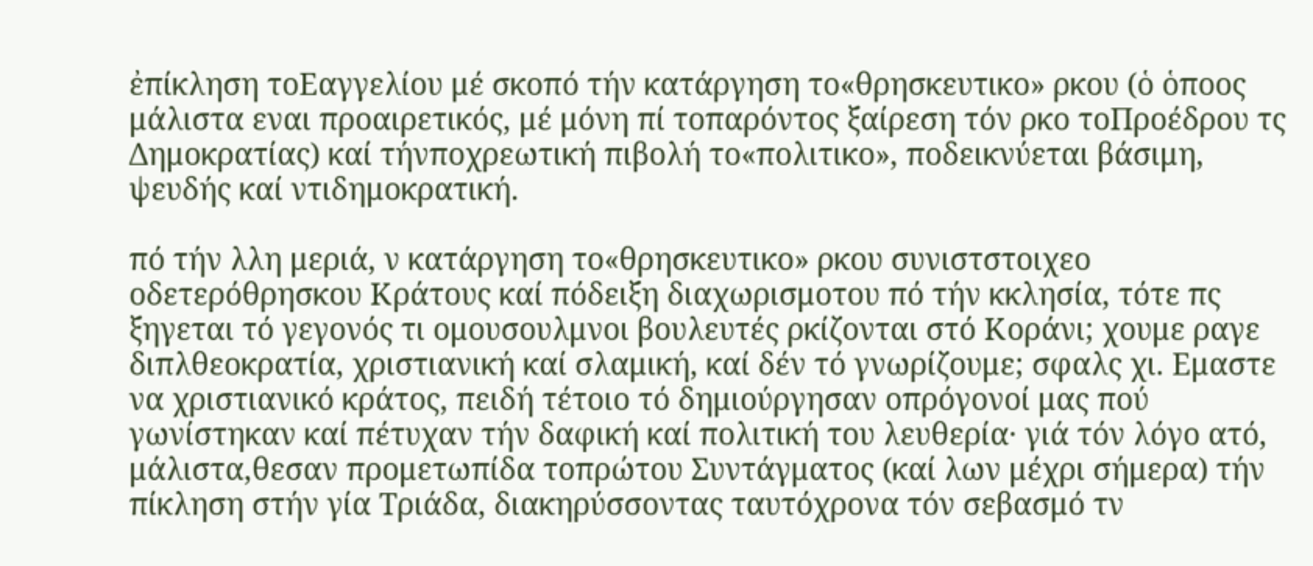ἐπίκληση τοΕαγγελίου μέ σκοπό τήν κατάργηση το«θρησκευτικο» ρκου (ὁ ὁποος μάλιστα εναι προαιρετικός, μέ μόνη πί τοπαρόντος ξαίρεση τόν ρκο τοΠροέδρου τς Δημοκρατίας) καί τήνποχρεωτική πιβολή το«πολιτικο», ποδεικνύεται βάσιμη, ψευδής καί ντιδημοκρατική.

πό τήν λλη μεριά, ν κατάργηση το«θρησκευτικο» ρκου συνιστστοιχεο οδετερόθρησκου Κράτους καί πόδειξη διαχωρισμοτου πό τήν κκλησία, τότε πς ξηγεται τό γεγονός τι ομουσουλμνοι βουλευτές ρκίζονται στό Κοράνι; χουμε ραγε διπλθεοκρατία, χριστιανική καί σλαμική, καί δέν τό γνωρίζουμε; σφαλς χι. Εμαστε να χριστιανικό κράτος, πειδή τέτοιο τό δημιούργησαν οπρόγονοί μας πού γωνίστηκαν καί πέτυχαν τήν δαφική καί πολιτική του λευθερία· γιά τόν λόγο ατό, μάλιστα,θεσαν προμετωπίδα τοπρώτου Συντάγματος (καί λων μέχρι σήμερα) τήν πίκληση στήν γία Τριάδα, διακηρύσσοντας ταυτόχρονα τόν σεβασμό τν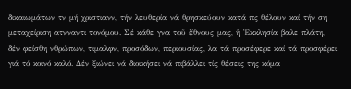δικαιωμάτων τν μή χριστιανν, τήν λευθερία νά θρησκεύουν κατά πς θέλουν καί τήν ση μεταχείριση ατνναντι τονόμου. Σέ κάθε γνα τοῦ ἔθνους μας, ἡ Ἐκκλησία βαλε πλάτη, δέν φείσθη νθρώπων, τιμαλφν, προσόδων, περιουσίας, λα τά προσέφερε καί τά προσφέρει γιά τό κοινό καλό. Δέν ξιώνει νά διοικήσει νά πιβάλλει τίς θέσεις της κόμα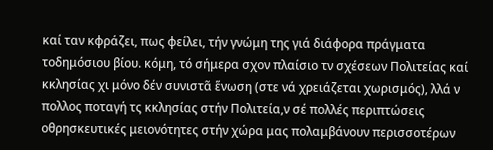καί ταν κφράζει, πως φείλει, τήν γνώμη της γιά διάφορα πράγματα τοδημόσιου βίου. κόμη, τό σήμερα σχον πλαίσιο τν σχέσεων Πολιτείας καί κκλησίας χι μόνο δέν συνιστᾶ ἕνωση (στε νά χρειάζεται χωρισμός), λλά ν πολλος ποταγή τς κκλησίας στήν Πολιτεία,ν σέ πολλές περιπτώσεις οθρησκευτικές μειονότητες στήν χώρα μας πολαμβάνουν περισσοτέρων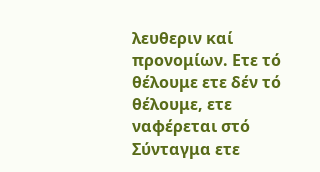λευθεριν καί προνομίων. Ετε τό θέλουμε ετε δέν τό θέλουμε, ετε ναφέρεται στό Σύνταγμα ετε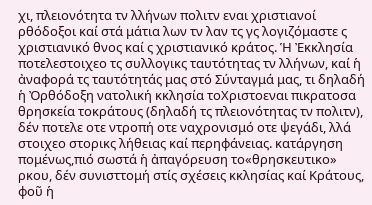χι, πλειονότητα τν λλήνων πολιτν εναι χριστιανοί ρθόδοξοι καί στά μάτια λων τν λαν τς γς λογιζόμαστε ς χριστιανικό θνος καί ς χριστιανικό κράτος. Ἡ Ἐκκλησία ποτελεστοιχεο τς συλλογικς ταυτότητας τν λλήνων, καί ἡ ἀναφορά τς ταυτότητάς μας στό Σύνταγμά μας, τι δηλαδή ἡ Ὀρθόδοξη νατολική κκλησία τοΧριστοεναι πικρατοσα θρησκεία τοκράτους (δηλαδή τς πλειονότητας τν πολιτν), δέν ποτελε οτε ντροπή οτε ναχρονισμό οτε ψεγάδι, λλά στοιχεο στορικς λήθειας καί περηφάνειας. κατάργηση πομένως,πιό σωστά ἡ ἀπαγόρευση το«θρησκευτικο» ρκου, δέν συνισττομή στίς σχέσεις κκλησίας καί Κράτους, φοῦ ἡ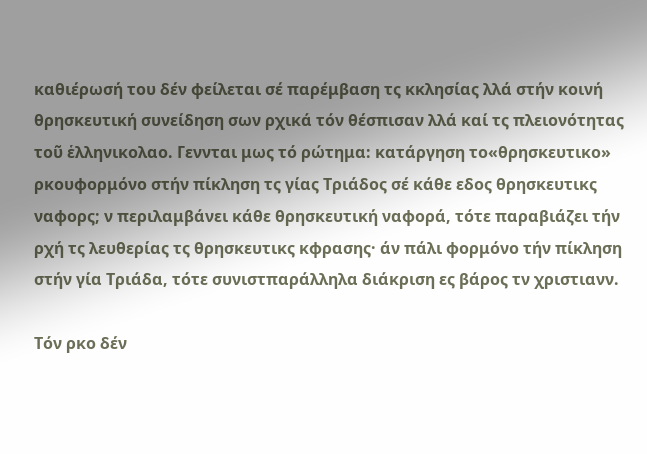καθιέρωσή του δέν φείλεται σέ παρέμβαση τς κκλησίας λλά στήν κοινή θρησκευτική συνείδηση σων ρχικά τόν θέσπισαν λλά καί τς πλειονότητας τοῦ ἑλληνικολαο. Γεννται μως τό ρώτημα: κατάργηση το«θρησκευτικο» ρκουφορμόνο στήν πίκληση τς γίας Τριάδος σέ κάθε εδος θρησκευτικς ναφορς; ν περιλαμβάνει κάθε θρησκευτική ναφορά, τότε παραβιάζει τήν ρχή τς λευθερίας τς θρησκευτικς κφρασης· άν πάλι φορμόνο τήν πίκληση στήν γία Τριάδα, τότε συνιστπαράλληλα διάκριση ες βάρος τν χριστιανν.

Τόν ρκο δέν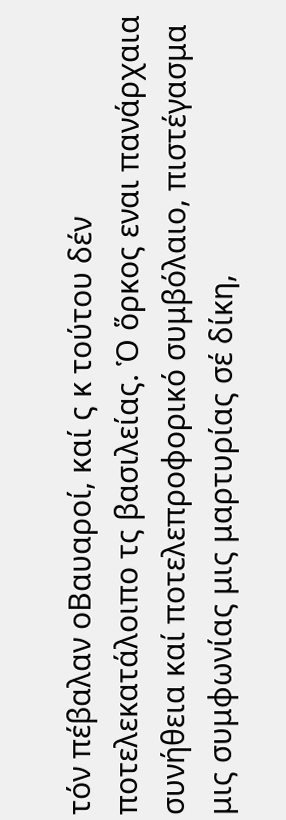τόν πέβαλαν οΒαυαροί, καί ς κ τούτου δέν ποτελεκατάλοιπο τς βασιλείας. Ὁ ὅρκος εναι πανάρχαια συνήθεια καί ποτελεπροφορικό συμβόλαιο, πιστέγασμα μις συμφωνίας μις μαρτυρίας σέ δίκη,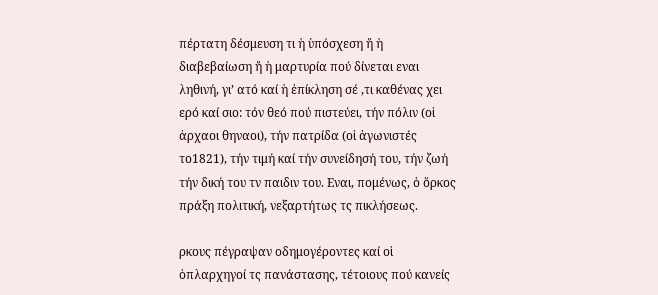πέρτατη δέσμευση τι ἡ ὑπόσχεση ἤ ἡ διαβεβαίωση ἤ ἡ μαρτυρία πού δίνεται εναι ληθινή, γι’ ατό καί ἡ ἐπίκληση σέ ,τι καθένας χει ερό καί σιο: τόν θεό πού πιστεύει, τήν πόλιν (οἱ ἀρχαοι θηναοι), τήν πατρίδα (οἱ ἀγωνιστές το1821), τήν τιμή καί τήν συνείδησή του, τήν ζωή τήν δική του τν παιδιν του. Εναι, πομένως, ὁ ὅρκος πράξη πολιτική, νεξαρτήτως τς πικλήσεως.

ρκους πέγραψαν οδημογέροντες καί οἱ ὁπλαρχηγοί τς πανάστασης, τέτοιους πού κανείς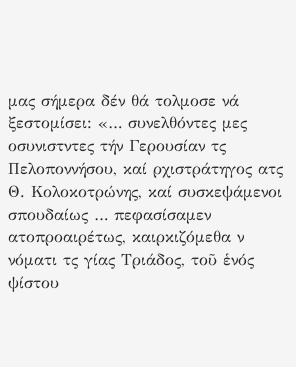μας σήμερα δέν θά τολμοσε νά ξεστομίσει: «… συνελθόντες μες οσυνιστντες τήν Γερουσίαν τς Πελοποννήσου, καί ρχιστράτηγος ατς Θ. Κολοκοτρώνης, καί συσκεψάμενοι σπουδαίως … πεφασίσαμεν ατοπροαιρέτως, καιρκιζόμεθα ν νόματι τς γίας Τριάδος, τοῦ ἑνός ψίστου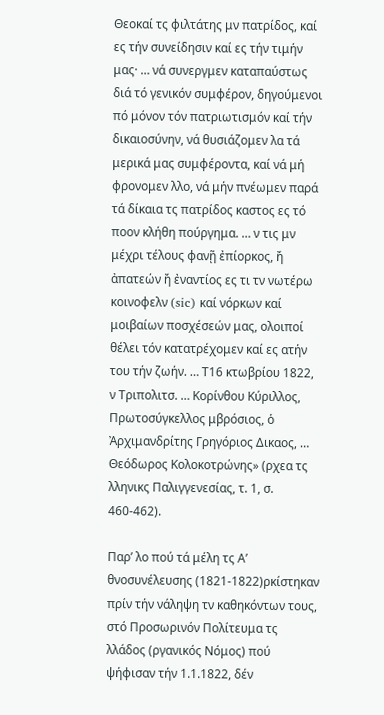Θεοκαί τς φιλτάτης μν πατρίδος, καί ες τήν συνείδησιν καί ες τήν τιμήν μας· … νά συνεργμεν καταπαύστως διά τό γενικόν συμφέρον, δηγούμενοι πό μόνον τόν πατριωτισμόν καί τήν δικαιοσύνην, νά θυσιάζομεν λα τά μερικά μας συμφέροντα, καί νά μή φρονομεν λλο, νά μήν πνέωμεν παρά τά δίκαια τς πατρίδος καστος ες τό ποον κλήθη πούργημα. … ν τις μν μέχρι τέλους φανῇ ἐπίορκος, ἤ ἀπατεών ἤ ἐναντίος ες τι τν νωτέρω κοινοφελν (sic) καί νόρκων καί μοιβαίων ποσχέσεών μας, ολοιποί θέλει τόν κατατρέχομεν καί ες ατήν του τήν ζωήν. … Τ16 κτωβρίου 1822, ν Τριπολιτσ. … Κορίνθου Κύριλλος, Πρωτοσύγκελλος μβρόσιος, ὁ Ἀρχιμανδρίτης Γρηγόριος Δικαος, … Θεόδωρος Κολοκοτρώνης» (ρχεα τς λληνικς Παλιγγενεσίας, τ. 1, σ. 460-462).

Παρ’ λο πού τά μέλη τς Α’ θνοσυνέλευσης (1821-1822)ρκίστηκαν πρίν τήν νάληψη τν καθηκόντων τους, στό Προσωρινόν Πολίτευμα τς λλάδος (ργανικός Νόμος) πού ψήφισαν τήν 1.1.1822, δέν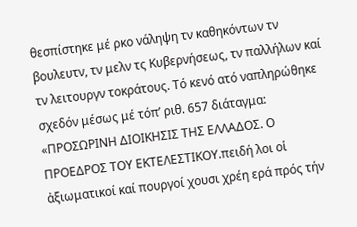θεσπίστηκε μέ ρκο νάληψη τν καθηκόντων τν βουλευτν, τν μελν τς Κυβερνήσεως, τν παλλήλων καί τν λειτουργν τοκράτους. Τό κενό ατό ναπληρώθηκε σχεδόν μέσως μέ τόπ’ ριθ. 657 διάταγμα: «ΠΡΟΣΩΡΙΝΗ ΔΙΟΙΚΗΣΙΣ ΤΗΣ ΕΛΛΑΔΟΣ. Ο ΠΡΟΕΔΡΟΣ ΤΟΥ ΕΚΤΕΛΕΣΤΙΚΟΥ.πειδή λοι οἱ ἀξιωματικοί καί πουργοί χουσι χρέη ερά πρός τήν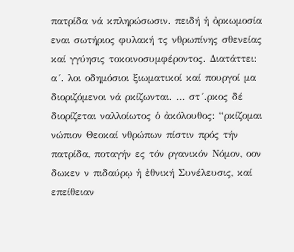πατρίδα νά κπληρώσωσιν. πειδή ἡ ὀρκωμοσία εναι σωτήριος φυλακή τς νθρωπίνης σθενείας καί γγύησις τοκοινοσυμφέροντος. Διατάττει: α´. λοι οδημόσιοι ξιωματικοί καί πουργοί μα διοριζόμενοι νά ρκίζωνται. … στ´.ρκος δέ διορίζεται ναλλοίωτος ὁ ἀκόλουθος: “ρκίζομαι νώπιον Θεοκαί νθρώπων πίστιν πρός τήν πατρίδα, ποταγήν ες τόν ργανικόν Νόμον, οον δωκεν ν πιδαύρῳ ἡ ἐθνική Συνέλευσις, καί επείθειαν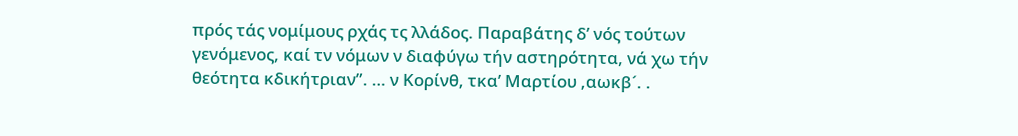πρός τάς νομίμους ρχάς τς λλάδος. Παραβάτης δ’ νός τούτων γενόμενος, καί τν νόμων ν διαφύγω τήν αστηρότητα, νά χω τήν θεότητα κδικήτριαν”. … ν Κορίνθ, τκα’ Μαρτίου ,αωκβ´. .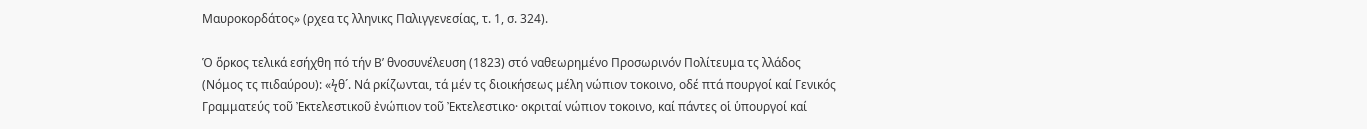Μαυροκορδάτος» (ρχεα τς λληνικς Παλιγγενεσίας, τ. 1, σ. 324).

Ὁ ὅρκος τελικά εσήχθη πό τήν Β’ θνοσυνέλευση (1823) στό ναθεωρημένο Προσωρινόν Πολίτευμα τς λλάδος (Νόμος τς πιδαύρου): «ϟθ´. Νά ρκίζωνται, τά μέν τς διοικήσεως μέλη νώπιον τοκοινο, οδέ πτά πουργοί καί Γενικός Γραμματεύς τοῦ Ἐκτελεστικοῦ ἐνώπιον τοῦ Ἐκτελεστικο· οκριταί νώπιον τοκοινο, καί πάντες οἱ ὑπουργοί καί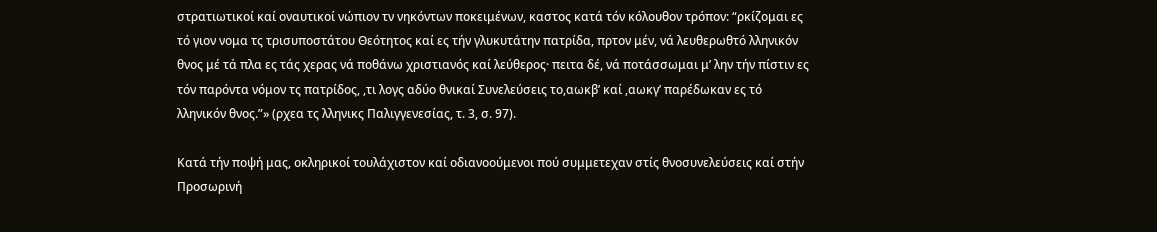στρατιωτικοί καί οναυτικοί νώπιον τν νηκόντων ποκειμένων, καστος κατά τόν κόλουθον τρόπον: “ρκίζομαι ες τό γιον νομα τς τρισυποστάτου Θεότητος καί ες τήν γλυκυτάτην πατρίδα, πρτον μέν, νά λευθερωθτό λληνικόν θνος μέ τά πλα ες τάς χερας νά ποθάνω χριστιανός καί λεύθερος· πειτα δέ, νά ποτάσσωμαι μ’ λην τήν πίστιν ες τόν παρόντα νόμον τς πατρίδος, ,τι λογς αδύο θνικαί Συνελεύσεις το,αωκβ’ καί ,αωκγ’ παρέδωκαν ες τό λληνικόν θνος.”» (ρχεα τς λληνικς Παλιγγενεσίας, τ. 3, σ. 97).

Κατά τήν ποψή μας, οκληρικοί τουλάχιστον καί οδιανοούμενοι πού συμμετεχαν στίς θνοσυνελεύσεις καί στήν Προσωρινή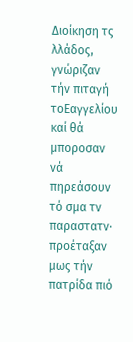Διοίκηση τς λλάδος, γνώριζαν τήν πιταγή τοΕαγγελίου καί θά μποροσαν νά πηρεάσουν τό σμα τν παραστατν· προέταξαν μως τήν πατρίδα πιό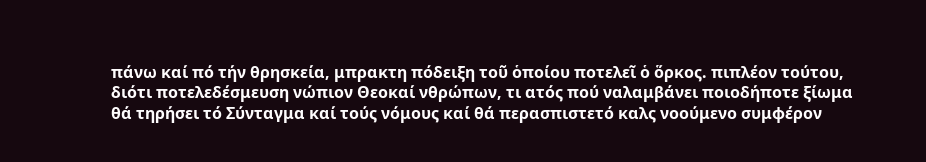πάνω καί πό τήν θρησκεία, μπρακτη πόδειξη τοῦ ὁποίου ποτελεῖ ὁ ὅρκος. πιπλέον τούτου, διότι ποτελεδέσμευση νώπιον Θεοκαί νθρώπων, τι ατός πού ναλαμβάνει ποιοδήποτε ξίωμα θά τηρήσει τό Σύνταγμα καί τούς νόμους καί θά περασπιστετό καλς νοούμενο συμφέρον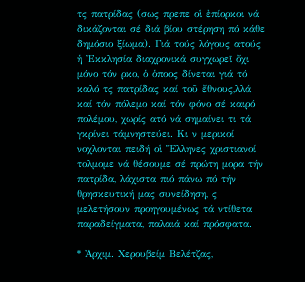τς πατρίδας (σως πρεπε οἱ ἐπίορκοι νά δικάζονται σέ διά βίου στέρηση πό κάθε δημόσιο ξίωμα). Γιά τούς λόγους ατούς ἡ Ἐκκλησία διαχρονικά συγχωρεῖ ὄχι μόνο τόν ρκο, ὁ ὁποος δίνεται γιά τό καλό τς πατρίδας καί τοῦ ἔθνους,λλά καί τόν πόλεμο καί τόν φόνο σέ καιρό πολέμου, χωρίς ατό νά σημαίνει τι τά γκρίνει τάμνηστεύει. Κι ν μερικοί νοχλονται πειδή οἱ Ἕλληνες χριστιανοί τολμομε νά θέσουμε σέ πρώτη μορα τήν πατρίδα, λάχιστα πιό πάνω πό τήν θρησκευτική μας συνείδηση, ς μελετήσουν προηγουμένως τά ντίθετα παραδείγματα, παλαιά καί πρόσφατα.

* Ἀρχιμ. Χερουβείμ Βελέτζας,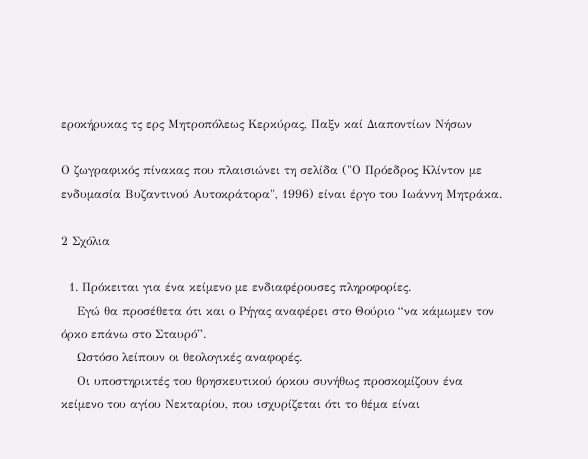εροκήρυκας τς ερς Μητροπόλεως Κερκύρας, Παξν καί Διαποντίων Νήσων

Ο ζωγραφικός πίνακας που πλαισιώνει τη σελίδα ("Ο Πρόεδρος Κλίντον με ενδυμασία Βυζαντινού Αυτοκράτορα", 1996) είναι έργο του Ιωάννη Μητράκα.

2 Σχόλια

  1. Πρόκειται για ένα κείμενο με ενδιαφέρουσες πληροφορίες.
    Εγώ θα προσέθετα ότι και ο Ρήγας αναφέρει στο Θούριο “να κάμωμεν τον όρκο επάνω στο Σταυρό”.
    Ωστόσο λείπουν οι θεολογικές αναφορές.
    Οι υποστηρικτές του θρησκευτικού όρκου συνήθως προσκομίζουν ένα κείμενο του αγίου Νεκταρίου, που ισχυρίζεται ότι το θέμα είναι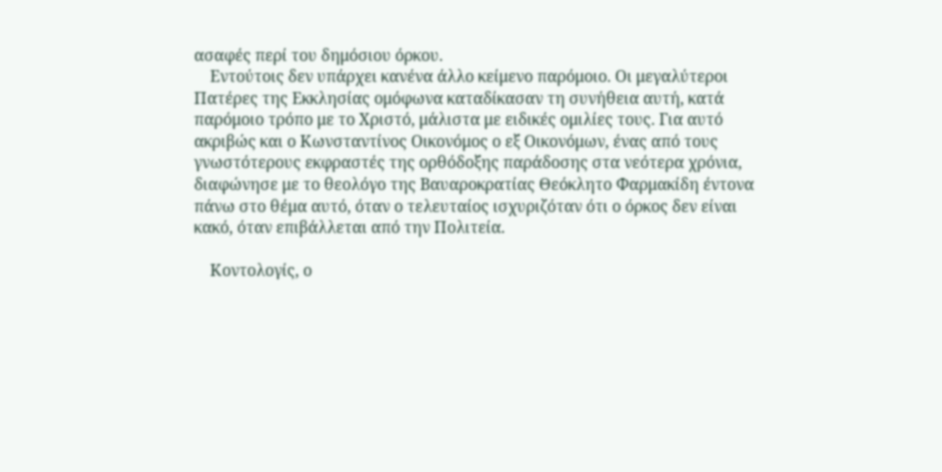ασαφές περί του δημόσιου όρκου.
    Εντούτοις δεν υπάρχει κανένα άλλο κείμενο παρόμοιο. Οι μεγαλύτεροι Πατέρες της Εκκλησίας ομόφωνα καταδίκασαν τη συνήθεια αυτή, κατά παρόμοιο τρόπο με το Χριστό, μάλιστα με ειδικές ομιλίες τους. Για αυτό ακριβώς και ο Κωνσταντίνος Οικονόμος ο εξ Οικονόμων, ένας από τους γνωστότερους εκφραστές της ορθόδοξης παράδοσης στα νεότερα χρόνια, διαφώνησε με το θεολόγο της Βαυαροκρατίας Θεόκλητο Φαρμακίδη έντονα πάνω στο θέμα αυτό, όταν ο τελευταίος ισχυριζόταν ότι ο όρκος δεν είναι κακό, όταν επιβάλλεται από την Πολιτεία.

    Κοντολογίς, ο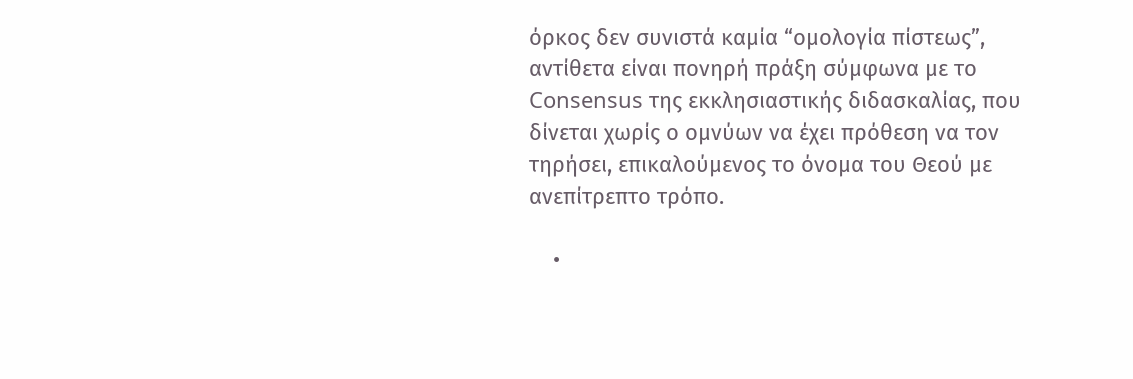όρκος δεν συνιστά καμία “ομολογία πίστεως”, αντίθετα είναι πονηρή πράξη σύμφωνα με τo Consensus της εκκλησιαστικής διδασκαλίας, που δίνεται χωρίς ο ομνύων να έχει πρόθεση να τον τηρήσει, επικαλούμενος το όνομα του Θεού με ανεπίτρεπτο τρόπο.

    •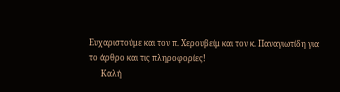Ευχαριστούμε και τον π. Χερουβείμ και τον κ. Παναγιωτίδη για το άρθρο και τις πληροφορίες!
      Καλή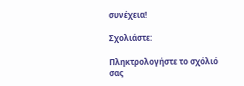συνέχεια!

Σχολιάστε:

Πληκτρολογήστε το σχόλιό σας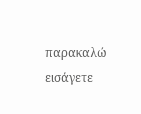παρακαλώ εισάγετε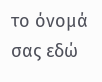το όνομά σας εδώ